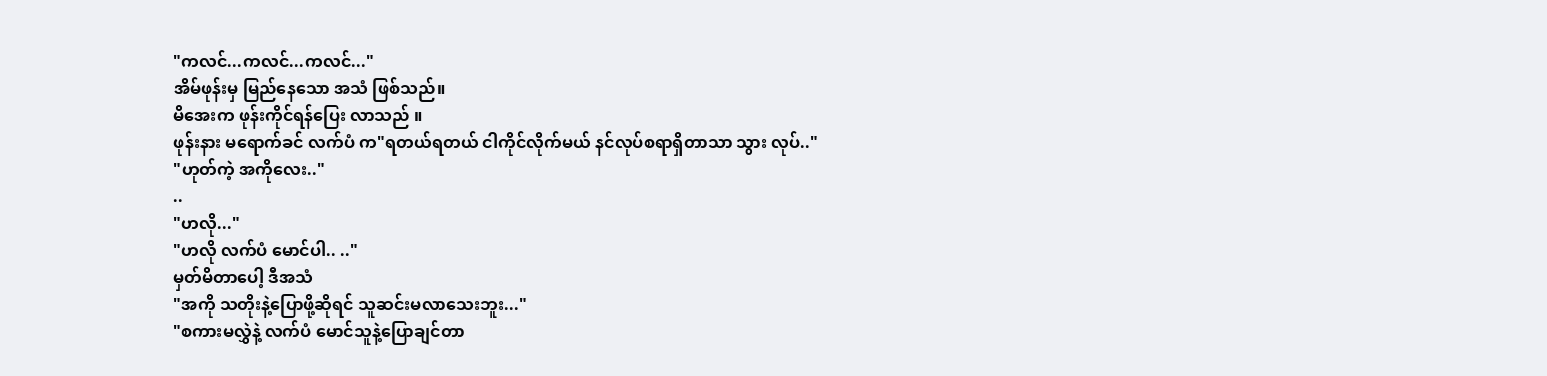"ကလင်...ကလင်...ကလင်..."
အိမ်ဖုန်းမှ မြည်နေသော အသံ ဖြစ်သည်။
မိအေးက ဖုန်းကိုင်ရန်ပြေး လာသည် ။
ဖုန်းနား မရောက်ခင် လက်ပံ က"ရတယ်ရတယ် ငါကိုင်လိုက်မယ် နင်လုပ်စရာရှိတာသာ သွား လုပ်.."
"ဟုတ်ကဲ့ အကိုလေး.."
..
"ဟလို..."
"ဟလို လက်ပံ မောင်ပါ.. .."
မှတ်မိတာပေါ့ ဒီအသံ
"အကို သတိုးနဲ့ပြောဖို့ဆိုရင် သူဆင်းမလာသေးဘူး..."
"စကားမလွှဲနဲ့ လက်ပံ မောင်သူနဲ့ပြောချင်တာ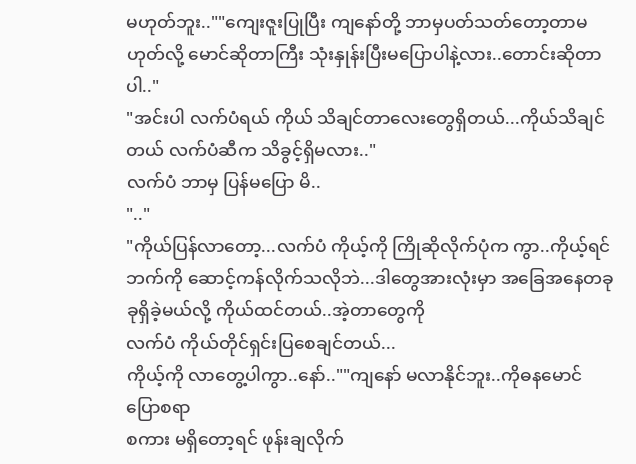မဟုတ်ဘူး..""ကျေးဇူးပြုပြီး ကျနော်တို့ ဘာမှပတ်သတ်တော့တာမဟုတ်လို့ မောင်ဆိုတာကြီး သုံးနှုန်းပြီးမပြောပါနဲ့လား..တောင်းဆိုတာပါ.."
"အင်းပါ လက်ပံရယ် ကိုယ် သိချင်တာလေးတွေရှိတယ်...ကိုယ်သိချင်တယ် လက်ပံဆီက သိခွင့်ရှိမလား.."
လက်ပံ ဘာမှ ပြန်မပြော မိ..
".."
"ကိုယ်ပြန်လာတော့...လက်ပံ ကိုယ့်ကို ကြိုဆိုလိုက်ပုံက ကွာ..ကိုယ့်ရင်ဘက်ကို ဆောင့်ကန်လိုက်သလိုဘဲ...ဒါတွေအားလုံးမှာ အခြေအနေတခုခုရှိခဲ့မယ်လို့ ကိုယ်ထင်တယ်..အဲ့တာတွေကို
လက်ပံ ကိုယ်တိုင်ရှင်းပြစေချင်တယ်...
ကိုယ့်ကို လာတွေ့ပါကွာ..နော်..""ကျနော် မလာနိုင်ဘူး..ကိုဓနမောင် ပြောစရာ
စကား မရှိတော့ရင် ဖုန်းချလိုက်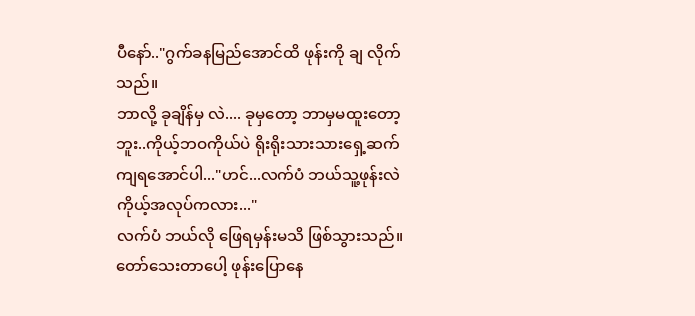ပီနော်.."ဂွက်ခနမြည်အောင်ထိ ဖုန်းကို ချ လိုက်သည်။
ဘာလို့ ခုချိန်မှ လဲ.... ခုမှတော့ ဘာမှမထူးတော့ဘူး..ကိုယ့်ဘဝကိုယ်ပဲ ရိုးရိုးသားသားရှေ့ဆက်ကျရအောင်ပါ..."ဟင်...လက်ပံ ဘယ်သူ့ဖုန်းလဲ ကိုယ့်အလုပ်ကလား..."
လက်ပံ ဘယ်လို ဖြေရမှန်းမသိ ဖြစ်သွားသည်။
တော်သေးတာပေါ့ ဖုန်းပြောနေ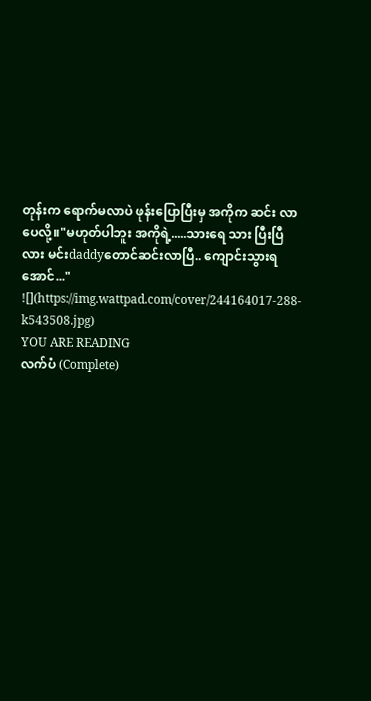တုန်းက ရောက်မလာပဲ ဖုန်းပြောပြီးမှ အကိုက ဆင်း လာပေလို့။"မဟုတ်ပါဘူး အကိုရဲ့.....သားရေ သား ပြီးပြီလား မင်းdaddyတောင်ဆင်းလာပြီ.. ကျောင်းသွားရအောင်..."
![](https://img.wattpad.com/cover/244164017-288-k543508.jpg)
YOU ARE READING
လက်ပံ (Complete)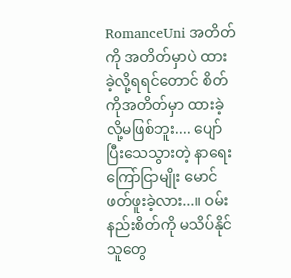RomanceUni အတိတ်ကို အတိတ်မှာပဲ ထားခဲ့လို့ရရင်တောင် စိတ်ကိုအတိတ်မှာ ထားခဲ့လို့မဖြစ်ဘူး.... ပျော်ပြီးသေသွားတဲ့ နာရေးကြော်ငြာမျိုး မောင် ဖတ်ဖူးခဲ့လား...။ ဝမ်းနည်းစိတ်ကို မသိပ်နိုင်သူတွေ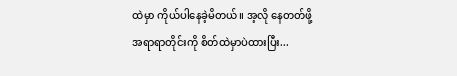ထဲမှာ ကိုယ်ပါနေခဲ့မိတယ်။ အ့လို နေတတ်ဖို့ အရာရာတိုင်းကို စိတ်ထဲမှာပဲထားပြီး...